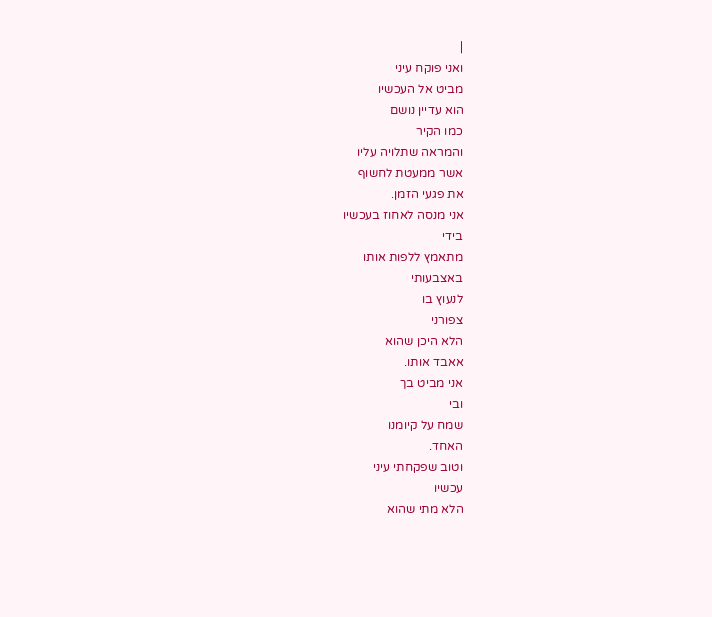|
ואני פוקח עיני
מביט אל העכשיו
הוא עדיין נושם
כמו הקיר
והמראה שתלויה עליו
אשר ממעטת לחשוף
את פגעי הזמן.
אני מנסה לאחוז בעכשיו
בידי
מתאמץ ללפות אותו
באצבעותי
לנעוץ בו
צפורני
הלא היכן שהוא
אאבד אותו.
אני מביט בך
ובי
שמח על קיומנו
האחד.
וטוב שפקחתי עיני
עכשיו
הלא מתי שהוא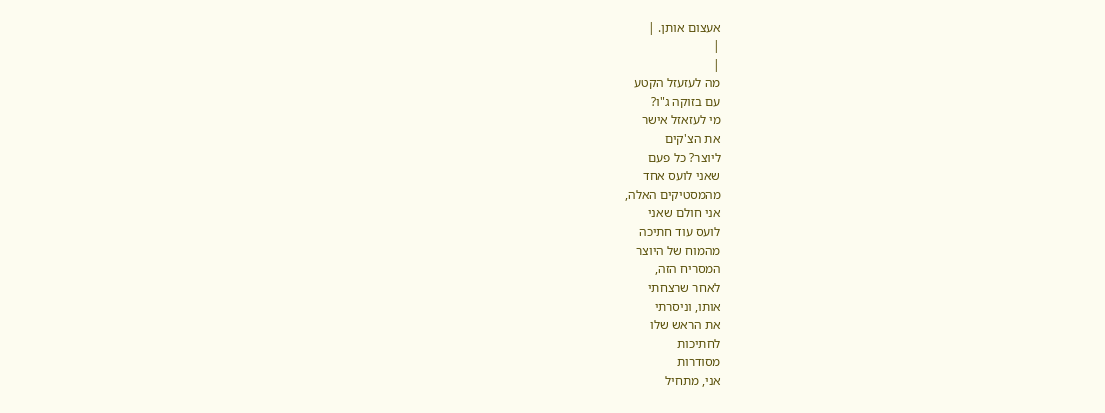אעצום אותן. |
|
|
מה לעזעזל הקטע
עם בזוקה ג"ו?
מי לעזאזל אישר
את הצ'קים
ליוצר? כל פעם
שאני לועס אחד
מהמסטיקים האלה,
אני חולם שאני
לועס עוד חתיכה
מהמוח של היוצר
המסריח הזה,
לאחר שרצחתי
אותו, וניסרתי
את הראש שלו
לחתיכות
מסודרות
אני, מתחיל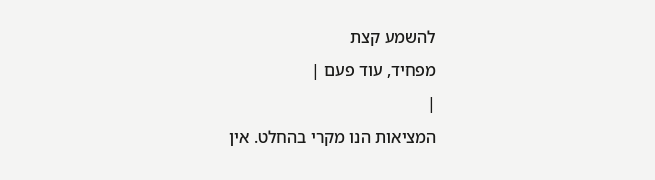להשמע קצת
מפחיד, עוד פעם |
|
המציאות הנו מקרי בהחלט. אין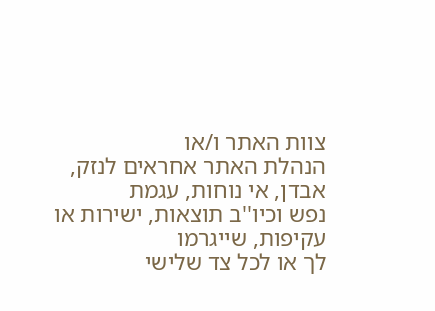צוות האתר ו/או
הנהלת האתר אחראים לנזק, אבדן, אי נוחות, עגמת
נפש וכיו''ב תוצאות, ישירות או עקיפות, שייגרמו
לך או לכל צד שלישי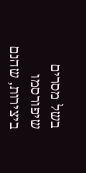בשל מסרים שיפורסמו
ביצירות, שהנם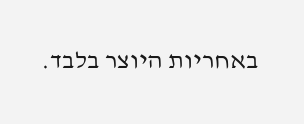באחריות היוצר בלבד.